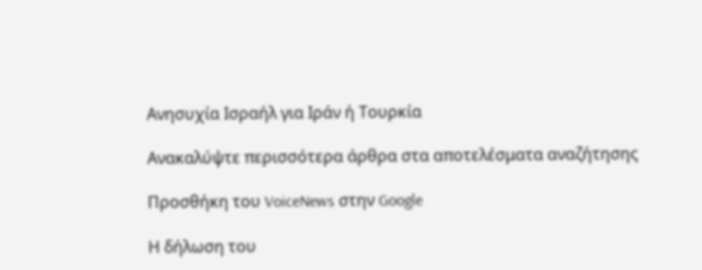Ανησυχία Ισραήλ για Ιράν ή Τουρκία

Ανακαλύψτε περισσότερα άρθρα στα αποτελέσματα αναζήτησης

Προσθήκη του VoiceNews στην Google

Η δήλωση του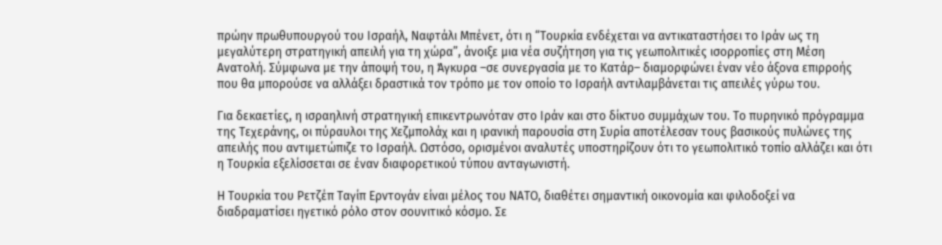πρώην πρωθυπουργού του Ισραήλ, Ναφτάλι Μπένετ, ότι η “Τουρκία ενδέχεται να αντικαταστήσει το Ιράν ως τη μεγαλύτερη στρατηγική απειλή για τη χώρα”, άνοιξε μια νέα συζήτηση για τις γεωπολιτικές ισορροπίες στη Μέση Ανατολή. Σύμφωνα με την άποψή του, η Άγκυρα –σε συνεργασία με το Κατάρ– διαμορφώνει έναν νέο άξονα επιρροής που θα μπορούσε να αλλάξει δραστικά τον τρόπο με τον οποίο το Ισραήλ αντιλαμβάνεται τις απειλές γύρω του.

Για δεκαετίες, η ισραηλινή στρατηγική επικεντρωνόταν στο Ιράν και στο δίκτυο συμμάχων του. Το πυρηνικό πρόγραμμα της Τεχεράνης, οι πύραυλοι της Χεζμπολάχ και η ιρανική παρουσία στη Συρία αποτέλεσαν τους βασικούς πυλώνες της απειλής που αντιμετώπιζε το Ισραήλ. Ωστόσο, ορισμένοι αναλυτές υποστηρίζουν ότι το γεωπολιτικό τοπίο αλλάζει και ότι η Τουρκία εξελίσσεται σε έναν διαφορετικού τύπου ανταγωνιστή.

Η Τουρκία του Ρετζέπ Ταγίπ Ερντογάν είναι μέλος του ΝΑΤΟ, διαθέτει σημαντική οικονομία και φιλοδοξεί να διαδραματίσει ηγετικό ρόλο στον σουνιτικό κόσμο. Σε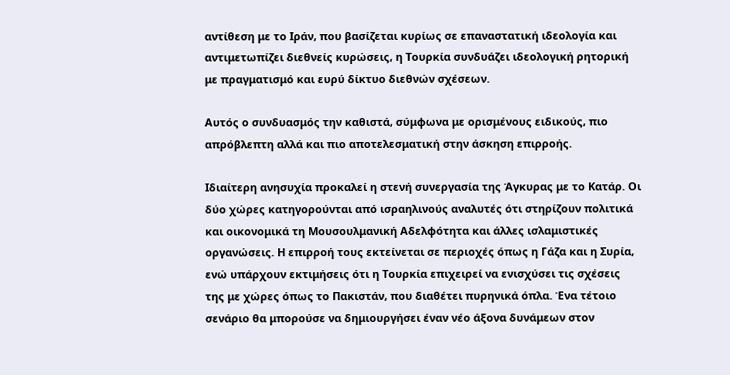αντίθεση με το Ιράν, που βασίζεται κυρίως σε επαναστατική ιδεολογία και αντιμετωπίζει διεθνείς κυρώσεις, η Τουρκία συνδυάζει ιδεολογική ρητορική με πραγματισμό και ευρύ δίκτυο διεθνών σχέσεων.

Αυτός ο συνδυασμός την καθιστά, σύμφωνα με ορισμένους ειδικούς, πιο απρόβλεπτη αλλά και πιο αποτελεσματική στην άσκηση επιρροής.

Ιδιαίτερη ανησυχία προκαλεί η στενή συνεργασία της Άγκυρας με το Κατάρ. Οι δύο χώρες κατηγορούνται από ισραηλινούς αναλυτές ότι στηρίζουν πολιτικά και οικονομικά τη Μουσουλμανική Αδελφότητα και άλλες ισλαμιστικές οργανώσεις. Η επιρροή τους εκτείνεται σε περιοχές όπως η Γάζα και η Συρία, ενώ υπάρχουν εκτιμήσεις ότι η Τουρκία επιχειρεί να ενισχύσει τις σχέσεις της με χώρες όπως το Πακιστάν, που διαθέτει πυρηνικά όπλα. Ένα τέτοιο σενάριο θα μπορούσε να δημιουργήσει έναν νέο άξονα δυνάμεων στον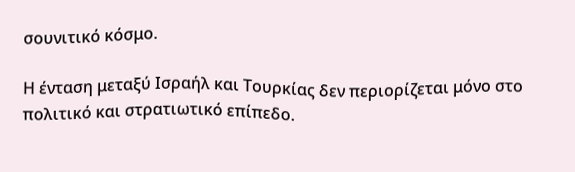σουνιτικό κόσμο.

Η ένταση μεταξύ Ισραήλ και Τουρκίας δεν περιορίζεται μόνο στο πολιτικό και στρατιωτικό επίπεδο.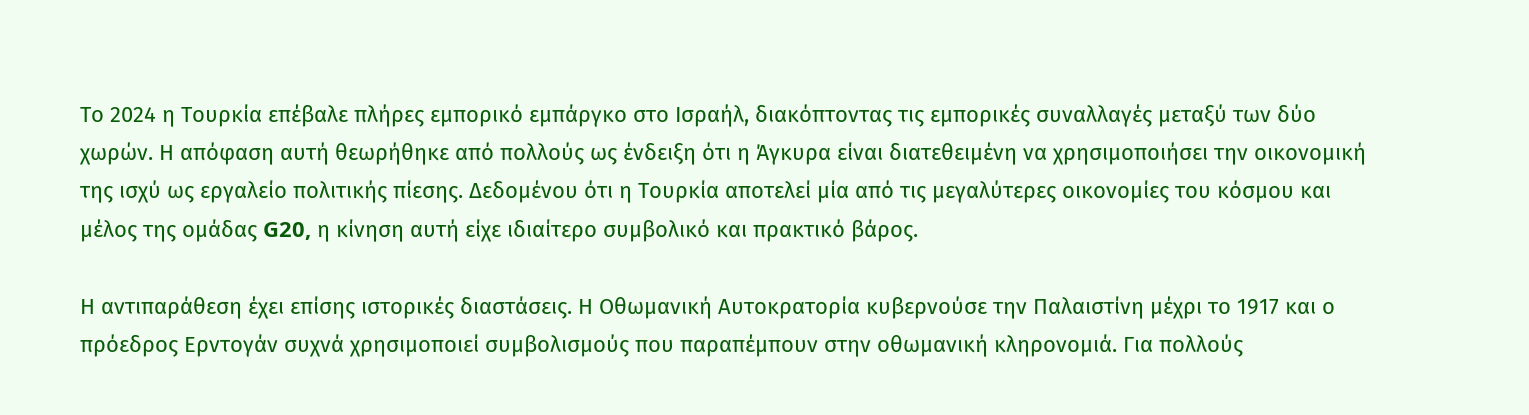Το 2024 η Τουρκία επέβαλε πλήρες εμπορικό εμπάργκο στο Ισραήλ, διακόπτοντας τις εμπορικές συναλλαγές μεταξύ των δύο χωρών. Η απόφαση αυτή θεωρήθηκε από πολλούς ως ένδειξη ότι η Άγκυρα είναι διατεθειμένη να χρησιμοποιήσει την οικονομική της ισχύ ως εργαλείο πολιτικής πίεσης. Δεδομένου ότι η Τουρκία αποτελεί μία από τις μεγαλύτερες οικονομίες του κόσμου και μέλος της ομάδας G20, η κίνηση αυτή είχε ιδιαίτερο συμβολικό και πρακτικό βάρος.

Η αντιπαράθεση έχει επίσης ιστορικές διαστάσεις. Η Οθωμανική Αυτοκρατορία κυβερνούσε την Παλαιστίνη μέχρι το 1917 και ο πρόεδρος Ερντογάν συχνά χρησιμοποιεί συμβολισμούς που παραπέμπουν στην οθωμανική κληρονομιά. Για πολλούς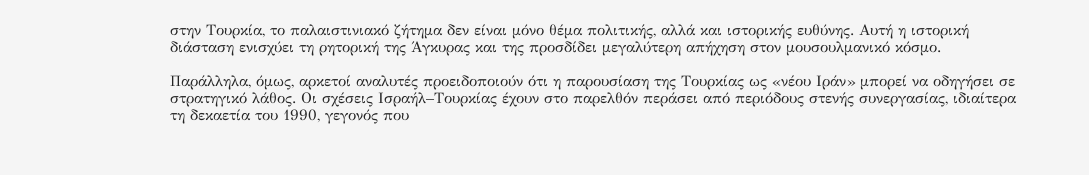στην Τουρκία, το παλαιστινιακό ζήτημα δεν είναι μόνο θέμα πολιτικής, αλλά και ιστορικής ευθύνης. Αυτή η ιστορική διάσταση ενισχύει τη ρητορική της Άγκυρας και της προσδίδει μεγαλύτερη απήχηση στον μουσουλμανικό κόσμο.

Παράλληλα, όμως, αρκετοί αναλυτές προειδοποιούν ότι η παρουσίαση της Τουρκίας ως «νέου Ιράν» μπορεί να οδηγήσει σε στρατηγικό λάθος. Οι σχέσεις Ισραήλ–Τουρκίας έχουν στο παρελθόν περάσει από περιόδους στενής συνεργασίας, ιδιαίτερα τη δεκαετία του 1990, γεγονός που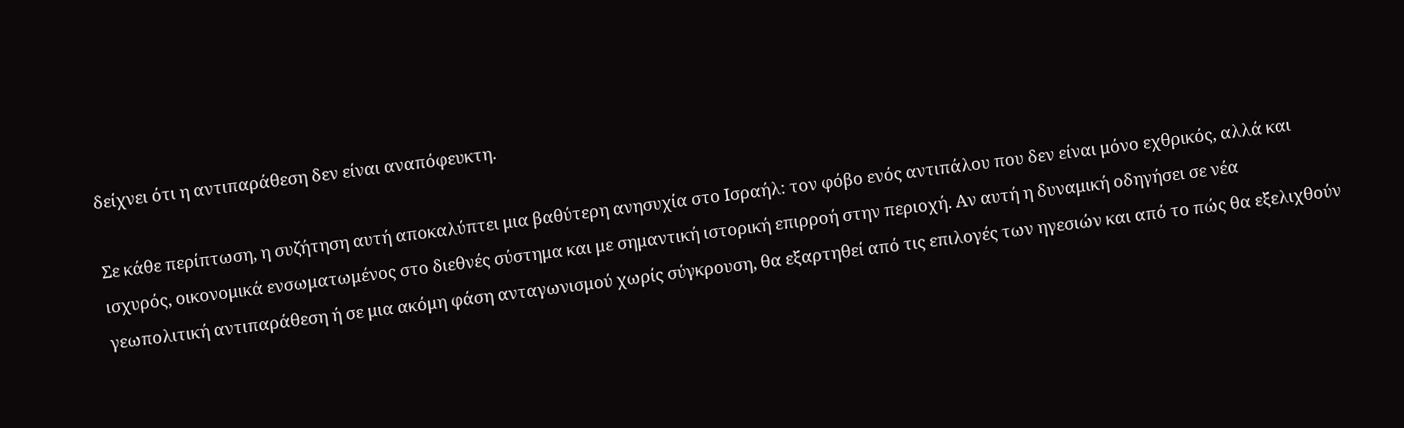δείχνει ότι η αντιπαράθεση δεν είναι αναπόφευκτη.

Σε κάθε περίπτωση, η συζήτηση αυτή αποκαλύπτει μια βαθύτερη ανησυχία στο Ισραήλ: τον φόβο ενός αντιπάλου που δεν είναι μόνο εχθρικός, αλλά και ισχυρός, οικονομικά ενσωματωμένος στο διεθνές σύστημα και με σημαντική ιστορική επιρροή στην περιοχή. Αν αυτή η δυναμική οδηγήσει σε νέα γεωπολιτική αντιπαράθεση ή σε μια ακόμη φάση ανταγωνισμού χωρίς σύγκρουση, θα εξαρτηθεί από τις επιλογές των ηγεσιών και από το πώς θα εξελιχθούν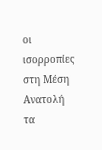οι ισορροπίες στη Μέση Ανατολή τα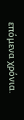επόμενα χρόνια.